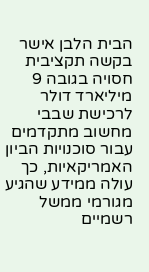הבית הלבן אישר בקשה תקציבית חסויה בגובה 9 מיליארד דולר לרכישת שבבי מחשוב מתקדמים עבור סוכנויות הביון האמריקאיות, כך עולה ממידע שהגיע מגורמי ממשל רשמיים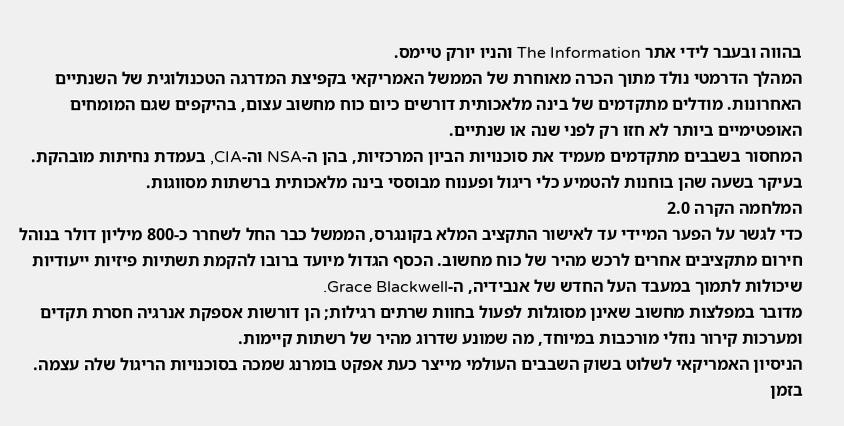בהווה ובעבר לידי אתר The Information והניו יורק טיימס.
המהלך הדרמטי נולד מתוך הכרה מאוחרת של הממשל האמריקאי בקפיצת המדרגה הטכנולוגית של השנתיים האחרונות. מודלים מתקדמים של בינה מלאכותית דורשים כיום כוח מחשוב עצום, בהיקפים שגם המומחים האופטימיים ביותר לא חזו רק לפני שנה או שנתיים.
המחסור בשבבים מתקדמים מעמיד את סוכנויות הביון המרכזיות, בהן ה-NSA וה-CIA, בעמדת נחיתות מובהקת. בעיקר בשעה שהן בוחנות להטמיע כלי ריגול ופענוח מבוססי בינה מלאכותית ברשתות מסווגות.
המלחמה הקרה 2.0
כדי לגשר על הפער המיידי עד לאישור התקציב המלא בקונגרס, הממשל כבר החל לשחרר כ-800 מיליון דולר בנוהל חירום מתקציבים אחרים לרכש מהיר של כוח מחשוב. הכסף הגדול מיועד ברובו להקמת תשתיות פיזיות ייעודיות שיכולות לתמוך במעבד העל החדש של אנבידיה, ה-Grace Blackwell.
מדובר במפלצות מחשוב שאינן מסוגלות לפעול בחוות שרתים רגילות; הן דורשות אספקת אנרגיה חסרת תקדים ומערכות קירור נוזלי מורכבות במיוחד, מה שמונע שדרוג מהיר של רשתות קיימות.
הניסיון האמריקאי לשלוט בשוק השבבים העולמי מייצר כעת אפקט בומרנג שמכה בסוכנויות הריגול שלה עצמה. בזמן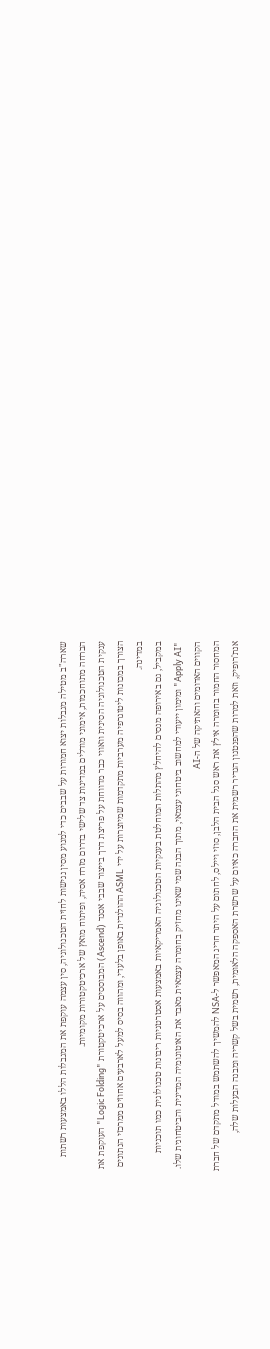שארה"ב מטילה מגבלות יצוא חמורות על שבבים כדי למנוע מסין נגישות לחזית הטכנולוגיה, סין עצמה עוקפת את המגבלות הללו באמצעות רשתות הברחה מתוחכמות, אימוני מודלים במדינות צד שלישי בדרום מזרח אסיה, ופיתוח מואץ של ארכיטקטורות מקומיות.
ענקית הטכנולוגיה הסינית וואווי כבר מדווחת על פריצת דרך בייצור שבבי אסנד (Ascend) המבוססים על ארכיטקטורת "Logic Folding" העוקפת את הצורך במכונות ליטוגרפיה מערביות מתקדמות שמיוצרות על ידי ASML ההולנדית באופן בלעדי, ומהווה בסיס למעל לארבעים אחוזים ממרכזי הנתונים במדינה.
במקביל, גם באירופה מנסים להיחלץ מהתלות המוחלטת בענקיות הטכנולוגיה האמריקאיות באמצעות אסטרטגיות ריבונות טכנולוגית כמו תוכניות "Apply AI" ומימון ייעודי למחשוב ביטחוני עצמאי, מתוך הבנה שמי שאינו מחזיק בחומרה עצמאית מאבד את האוטונומיה המדינית והביטחונית שלו.
הקווים האדומים והאתיקה של ה-AI
המחסור החמור בחומרה אילץ את ראש סגל הבית הלבן, סוזי ויילס, לחתום על היתר חריג המאפשר ל-NSA להמשיך להשתמש במודל מתקדם של חברת אנת'רופיק, וזאת למרות שהפנטגון הגדיר רשמית את החברה כאיום על שרשרת האספקה הלאומית, רשמית בשל קשריה ומבנה הבעלות שלה,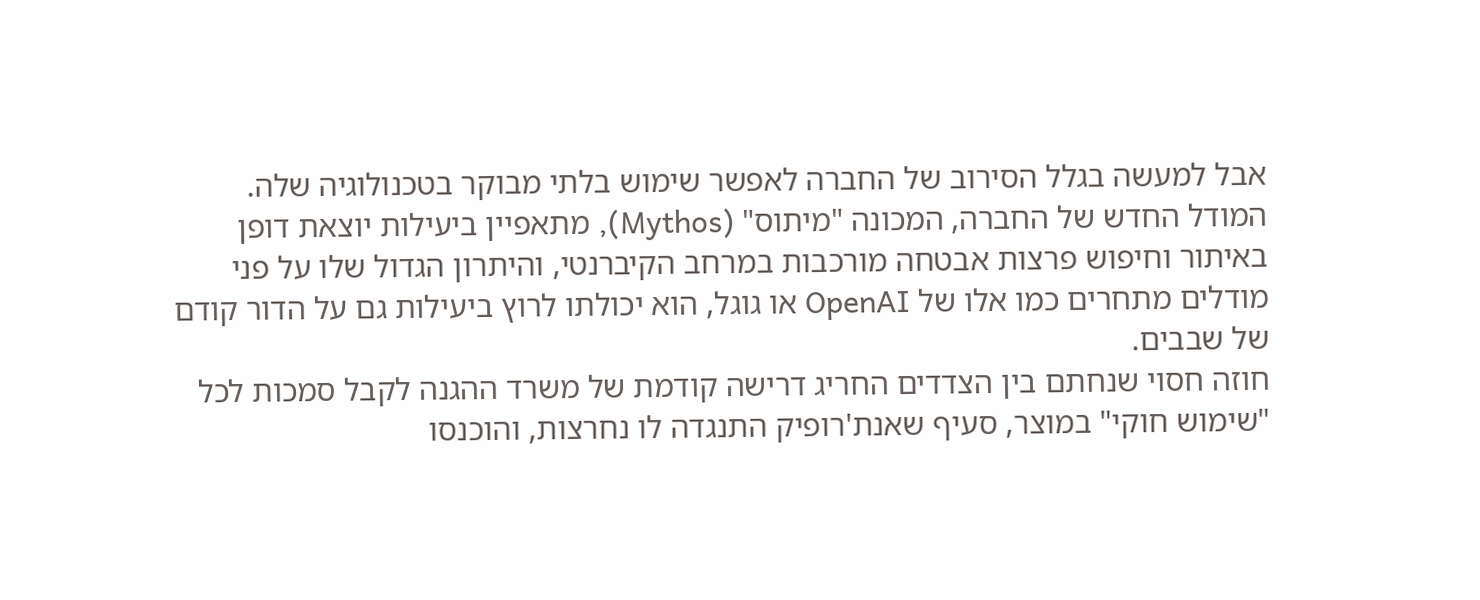אבל למעשה בגלל הסירוב של החברה לאפשר שימוש בלתי מבוקר בטכנולוגיה שלה.
המודל החדש של החברה, המכונה "מיתוס" (Mythos), מתאפיין ביעילות יוצאת דופן באיתור וחיפוש פרצות אבטחה מורכבות במרחב הקיברנטי, והיתרון הגדול שלו על פני מודלים מתחרים כמו אלו של OpenAI או גוגל, הוא יכולתו לרוץ ביעילות גם על הדור קודם של שבבים.
חוזה חסוי שנחתם בין הצדדים החריג דרישה קודמת של משרד ההגנה לקבל סמכות לכל "שימוש חוקי" במוצר, סעיף שאנת'רופיק התנגדה לו נחרצות, והוכנסו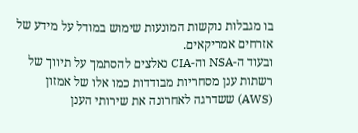בו מגבלות נוקשות המונעות שימוש במודל על מידע של אזרחים אמריקאים.
ובעוד ה-NSA וה-CIA נאלצים להסתמך על תיווך של רשתות ענן מסחריות מבודדות כמו אלו של אמזון (AWS) ששדרגה לאחרונה את שירותי הענן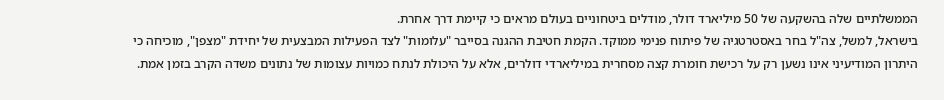הממשלתיים שלה בהשקעה של 50 מיליארד דולר, מודלים ביטחוניים בעולם מראים כי קיימת דרך אחרת.
בישראל, למשל, צה"ל בחר באסטרטגיה של פיתוח פנימי ממוקד. הקמת חטיבת ההגנה בסייבר "עלומות" לצד הפעילות המבצעית של יחידת "מצפן", מוכיחה כי היתרון המודיעיני אינו נשען רק על רכישת חומרת קצה מסחרית במיליארדי דולרים, אלא על היכולת לנתח כמויות עצומות של נתונים משדה הקרב בזמן אמת.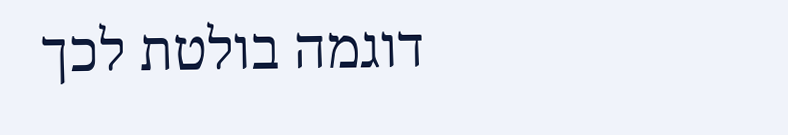דוגמה בולטת לכך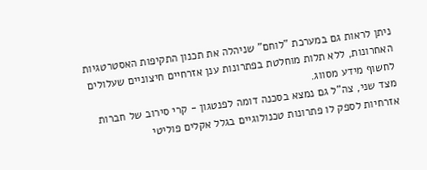ניתן לראות גם במערכת "לוחם" שניהלה את תכנון התקיפות האסטרטגיות האחרונות, ללא תלות מוחלטת בפתרונות ענן אזרחיים חיצוניים שעלולים לחשוף מידע מסווג.
מצד שני, צה"ל גם נמצא בסכנה דומה לפנטגון - קרי סירוב של חברות אזרחיות לספק לו פתרונות טכנולוגיים בגלל אקלים פוליטי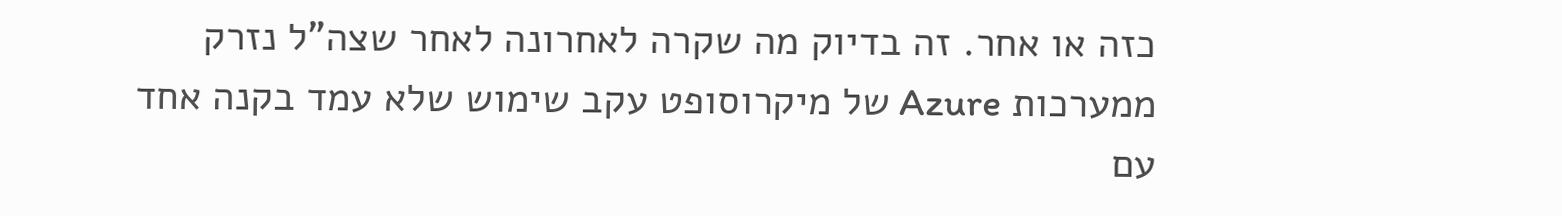כזה או אחר. זה בדיוק מה שקרה לאחרונה לאחר שצה"ל נזרק ממערכות Azure של מיקרוסופט עקב שימוש שלא עמד בקנה אחד עם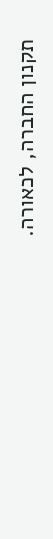תקנון החברה, לכאורה.